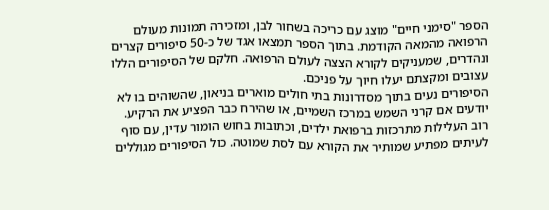הספר "סימני חיים" מוצג עם כריכה בשחור לבן, ומזכירה תמונות מעולם הרפואה מהמאה הקודמת. בתוך הספר תמצאו אגד של כ-50 סיפורים קצרים ונהדרים, שמעניקים לקורא הצצה לעולם הרפואה. חלקם של הסיפורים הללו עצובים ומקצתם יעלו חיוך על פניכם.
הסיפורים נעים בתוך מסדרונות בתי חולים מוארים בניאון, שהשוהים בו לא יודעים אם קרני השמש במרכז השמיים, או שהירח כבר הפציע את הרקיע.
רוב העלילות מתרכזות ברפואת ילדים, וכתובות בחוש הומור עדין, עם סוף לעיתים מפתיע שמותיר את הקורא עם לסת שמוטה. כול הסיפורים מגוללים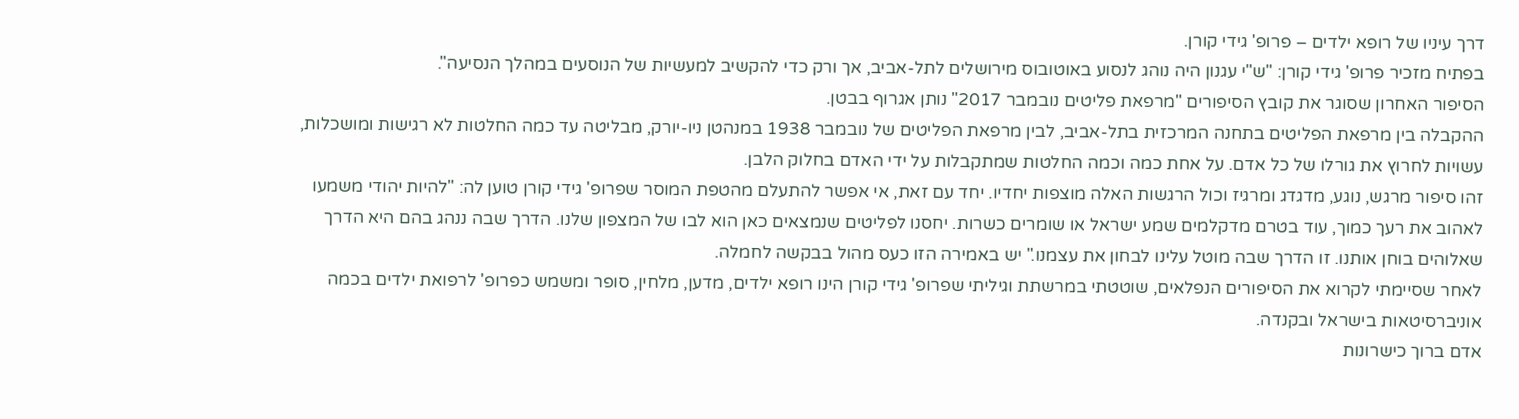דרך עיניו של רופא ילדים – פרופ' גידי קורן.
בפתיח מזכיר פרופ' גידי קורן: "ש"י עגנון היה נוהג לנסוע באוטובוס מירושלים לתל-אביב, אך ורק כדי להקשיב למעשיות של הנוסעים במהלך הנסיעה".
הסיפור האחרון שסוגר את קובץ הסיפורים "מרפאת פליטים נובמבר 2017" נותן אגרוף בבטן.
ההקבלה בין מרפאת הפליטים בתחנה המרכזית בתל-אביב, לבין מרפאת הפליטים של נובמבר 1938 במנהטן ניו-יורק, מבליטה עד כמה החלטות לא רגישות ומושכלות, עשויות לחרוץ את גורלו של כל אדם. על אחת כמה וכמה החלטות שמתקבלות על ידי האדם בחלוק הלבן.
זהו סיפור מרגש, נוגע, מדגדג ומרגיז וכול הרגשות האלה מוצפות יחדיו. יחד עם זאת, אי אפשר להתעלם מהטפת המוסר שפרופ' גידי קורן טוען לה: "להיות יהודי משמעו לאהוב את רעך כמוך, עוד בטרם מדקלמים שמע ישראל או שומרים כשרות. יחסנו לפליטים שנמצאים כאן הוא לבו של המצפון שלנו. הדרך שבה ננהג בהם היא הדרך שאלוהים בוחן אותנו. זו הדרך שבה מוטל עלינו לבחון את עצמנו." יש באמירה הזו כעס מהול בבקשה לחמלה.
לאחר שסיימתי לקרוא את הסיפורים הנפלאים, שוטטתי במרשתת וגיליתי שפרופ' גידי קורן הינו רופא ילדים, מדען, מלחין, סופר ומשמש כפרופ' לרפואת ילדים בכמה אוניברסיטאות בישראל ובקנדה.
אדם ברוך כישרונות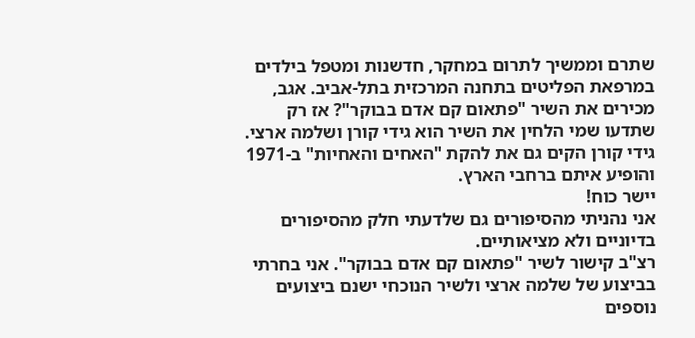שתרם וממשיך לתרום במחקר, חדשנות ומטפל בילדים במרפאת הפליטים בתחנה המרכזית בתל-אביב. אגב, מכירים את השיר "פתאום קם אדם בבוקר"? אז רק שתדעו שמי הלחין את השיר הוא גידי קורן ושלמה ארצי. גידי קורן הקים גם את להקת "האחים והאחיות" ב-1971 והופיע איתם ברחבי הארץ.
יישר כוח!
אני נהניתי מהסיפורים גם שלדעתי חלק מהסיפורים בדיוניים ולא מציאותיים.
רצ"ב קישור לשיר "פתאום קם אדם בבוקר". אני בחרתי בביצוע של שלמה ארצי ולשיר הנוכחי ישנם ביצועים נוספים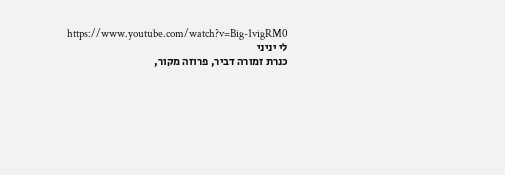https://www.youtube.com/watch?v=Big-1vigRM0
לי יניני
כנרת זמורה דביר, פרוזה מקור,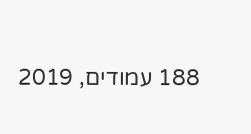188 עמודים, 2019